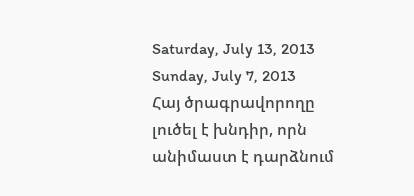Saturday, July 13, 2013
Sunday, July 7, 2013
Հայ ծրագրավորողը լուծել է խնդիր, որն անիմաստ է դարձնում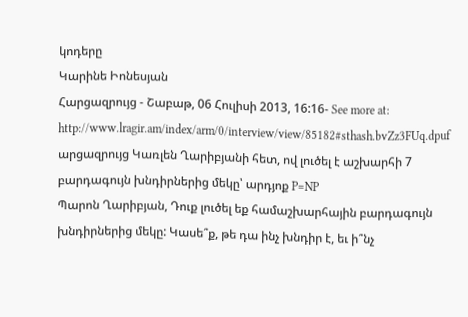կոդերը
Կարինե Իոնեսյան
Հարցազրույց - Շաբաթ, 06 Հուլիսի 2013, 16:16- See more at: http://www.lragir.am/index/arm/0/interview/view/85182#sthash.bvZz3FUq.dpuf
արցազրույց Կառլեն Ղարիբյանի հետ, ով լուծել է աշխարհի 7 բարդագույն խնդիրներից մեկը՝ արդյոք P=NP
Պարոն Ղարիբյան, Դուք լուծել եք համաշխարհային բարդագույն խնդիրներից մեկը: Կասե՞ք, թե դա ինչ խնդիր է, եւ ի՞նչ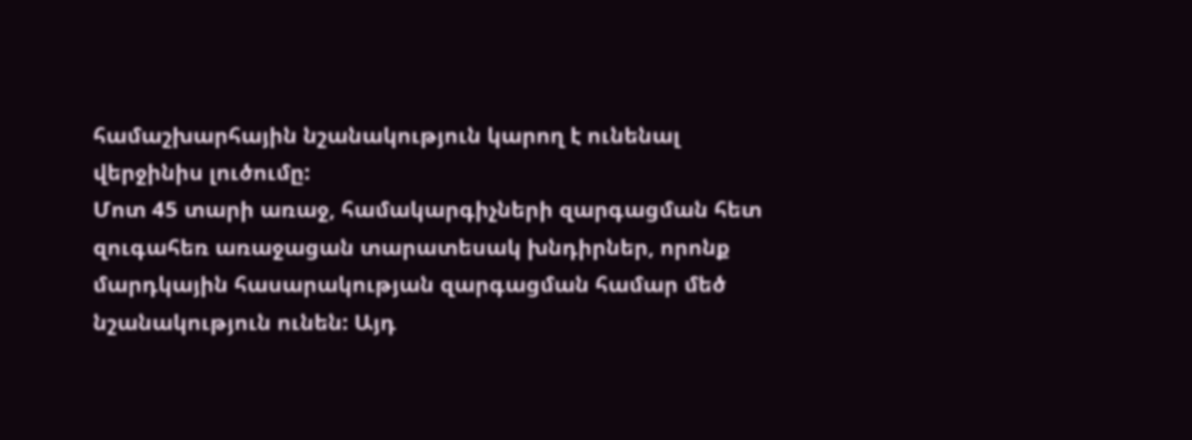համաշխարհային նշանակություն կարող է ունենալ վերջինիս լուծումը:
Մոտ 45 տարի առաջ, համակարգիչների զարգացման հետ զուգահեռ առաջացան տարատեսակ խնդիրներ, որոնք մարդկային հասարակության զարգացման համար մեծ նշանակություն ունեն: Այդ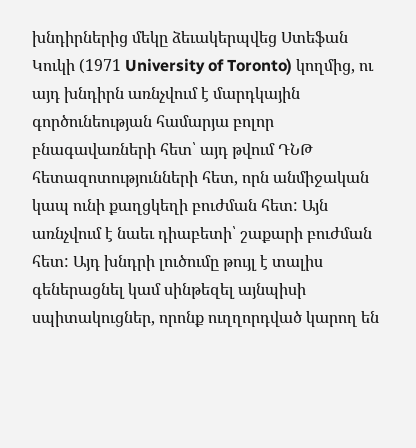խնդիրներից մեկը ձեւակերպվեց Ստեֆան Կուկի (1971 University of Toronto) կողմից, ու այդ խնդիրն առնչվում է մարդկային գործունեության համարյա բոլոր բնագավառների հետ՝ այդ թվում ԴՆԹ հետազոտությունների հետ, որն անմիջական կապ ունի քաղցկեղի բուժման հետ: Այն առնչվում է նաեւ դիաբետի՝ շաքարի բուժման հետ: Այդ խնդրի լուծումը թույլ է տալիս գեներացնել կամ սինթեզել այնպիսի սպիտակուցներ, որոնք ուղղորդված կարող են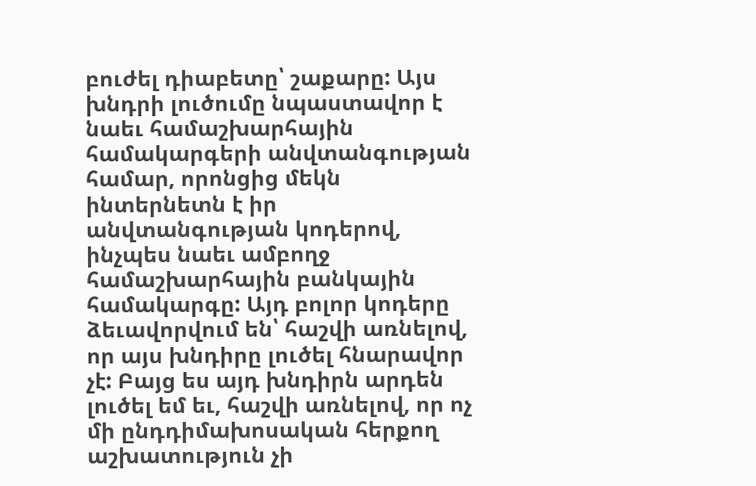բուժել դիաբետը՝ շաքարը: Այս խնդրի լուծումը նպաստավոր է նաեւ համաշխարհային համակարգերի անվտանգության համար, որոնցից մեկն ինտերնետն է իր անվտանգության կոդերով, ինչպես նաեւ ամբողջ համաշխարհային բանկային համակարգը: Այդ բոլոր կոդերը ձեւավորվում են՝ հաշվի առնելով, որ այս խնդիրը լուծել հնարավոր չէ: Բայց ես այդ խնդիրն արդեն լուծել եմ եւ, հաշվի առնելով, որ ոչ մի ընդդիմախոսական հերքող աշխատություն չի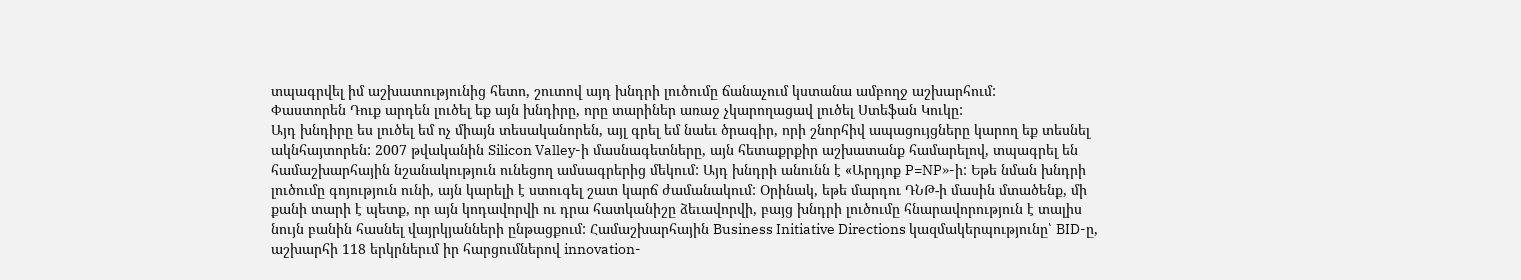տպագրվել իմ աշխատությունից հետո, շուտով այդ խնդրի լուծումը ճանաչում կստանա ամբողջ աշխարհում:
Փաստորեն Դուք արդեն լուծել եք այն խնդիրը, որը տարիներ առաջ չկարողացավ լուծել Ստեֆան Կուկը:
Այդ խնդիրը ես լուծել եմ ոչ միայն տեսականորեն, այլ գրել եմ նաեւ ծրագիր, որի շնորհիվ ապացույցները կարող եք տեսնել ակնհայտորեն: 2007 թվականին Silicon Valley-ի մասնագետները, այն հետաքրքիր աշխատանք համարելով, տպագրել են համաշխարհային նշանակություն ունեցող ամսագրերից մեկում: Այդ խնդրի անունն է «Արդյոք P=NP»-ի: Եթե նման խնդրի լուծումը գոյություն ունի, այն կարելի է ստուգել շատ կարճ ժամանակում: Օրինակ, եթե մարդու ԴՆԹ-ի մասին մտածենք, մի քանի տարի է պետք, որ այն կոդավորվի ու դրա հատկանիշը ձեւավորվի, բայց խնդրի լուծումը հնարավորություն է տալիս նույն բանին հասնել վայրկյանների ընթացքում: Համաշխարհային Business Initiative Directions կազմակերպությունը՝ BID-ը, աշխարհի 118 երկրներւմ իր հարցումներով innovation-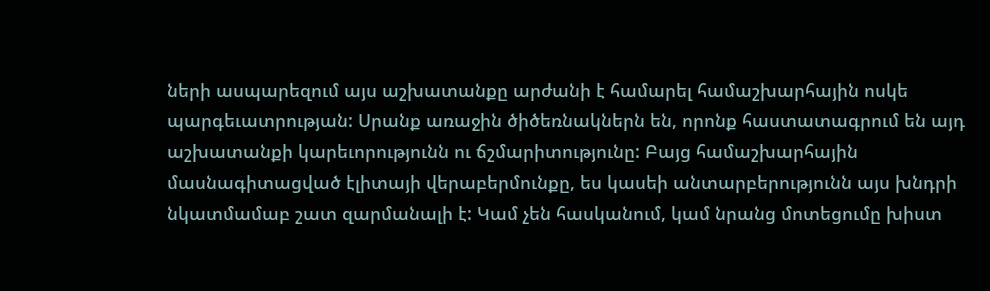ների ասպարեզում այս աշխատանքը արժանի է համարել համաշխարհային ոսկե պարգեւատրության: Սրանք առաջին ծիծեռնակներն են, որոնք հաստատագրում են այդ աշխատանքի կարեւորությունն ու ճշմարիտությունը: Բայց համաշխարհային մասնագիտացված էլիտայի վերաբերմունքը, ես կասեի անտարբերությունն այս խնդրի նկատմամաբ շատ զարմանալի է: Կամ չեն հասկանում, կամ նրանց մոտեցումը խիստ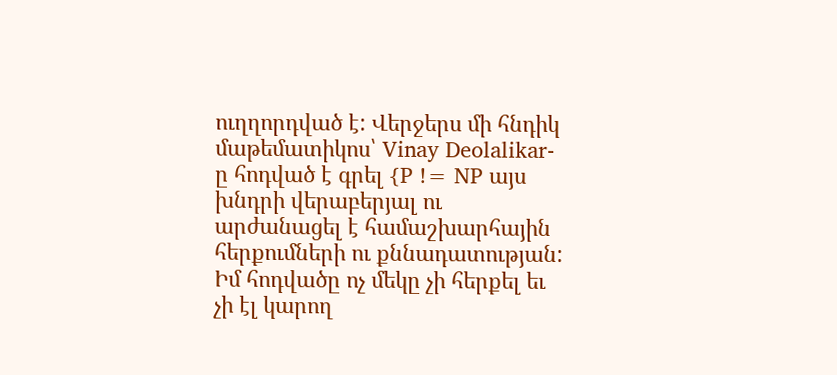ուղղորդված է: Վերջերս մի հնդիկ մաթեմատիկոս՝ Vinay Deolalikar-ը հոդված է գրել {P != NP այս խնդրի վերաբերյալ ու արժանացել է համաշխարհային հերքումների ու քննադատության: Իմ հոդվածը ոչ մեկը չի հերքել եւ չի էլ կարող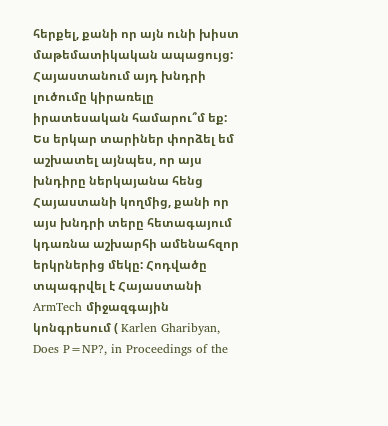հերքել, քանի որ այն ունի խիստ մաթեմատիկական ապացույց:
Հայաստանում այդ խնդրի լուծումը կիրառելը իրատեսական համարու՞մ եք:
Ես երկար տարիներ փորձել եմ աշխատել այնպես, որ այս խնդիրը ներկայանա հենց Հայաստանի կողմից, քանի որ այս խնդրի տերը հետագայում կդառնա աշխարհի ամենահզոր երկրներից մեկը: Հոդվածը տպագրվել է Հայաստանի ArmTech միջազգային կոնգրեսում ( Karlen Gharibyan, Does P=NP?, in Proceedings of the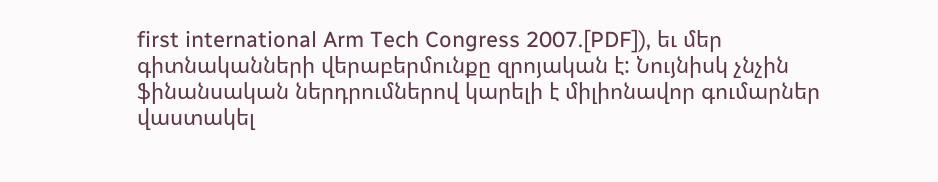first international Arm Tech Congress 2007.[PDF]), եւ մեր գիտնականների վերաբերմունքը զրոյական է: Նույնիսկ չնչին ֆինանսական ներդրումներով կարելի է միլիոնավոր գումարներ վաստակել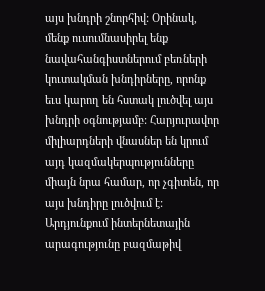այս խնդրի շնորհիվ: Օրինակ, մենք ուսումնասիրել ենք նավահանգիստներում բեռների կուտակման խնդիրները, որոնք եւս կարող են հստակ լուծվել այս խնդրի օգնությամբ: Հարյուրավոր միլիարդների վնասներ են կրում այդ կազմակերպությունները միայն նրա համար, որ չգիտեն, որ այս խնդիրը լուծվում է: Արդյունքում ինտերնետային արագությունը բազմաթիվ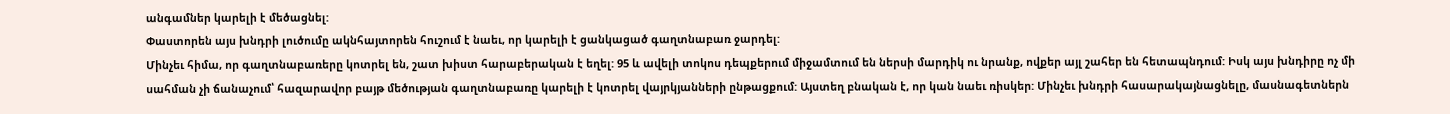անգամներ կարելի է մեծացնել:
Փաստորեն այս խնդրի լուծումը ակնհայտորեն հուշում է նաեւ, որ կարելի է ցանկացած գաղտնաբառ ջարդել:
Մինչեւ հիմա, որ գաղտնաբառերը կոտրել են, շատ խիստ հարաբերական է եղել: 95 և ավելի տոկոս դեպքերում միջամտում են ներսի մարդիկ ու նրանք, ովքեր այլ շահեր են հետապնդում: Իսկ այս խնդիրը ոչ մի սահման չի ճանաչում՝ հազարավոր բայթ մեծության գաղտնաբառը կարելի է կոտրել վայրկյանների ընթացքում: Այստեղ բնական է, որ կան նաեւ ռիսկեր: Մինչեւ խնդրի հասարակայնացնելը, մասնագետներն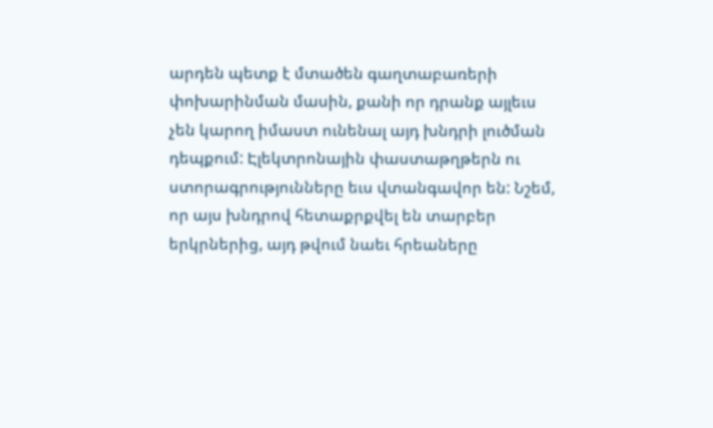արդեն պետք է մտածեն գաղտաբառերի փոխարինման մասին, քանի որ դրանք այլեւս չեն կարող իմաստ ունենալ այդ խնդրի լուծման դեպքում: Էլեկտրոնային փաստաթղթերն ու ստորագրությունները եւս վտանգավոր են: Նշեմ, որ այս խնդրով հետաքրքվել են տարբեր երկրներից, այդ թվում նաեւ հրեաները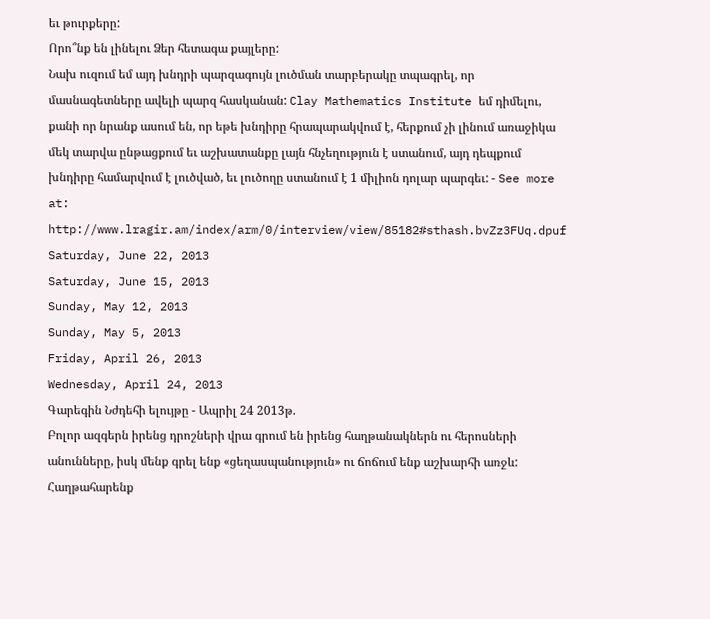եւ թուրքերը:
Որո՞նք են լինելու Ձեր հետագա քայլերը:
Նախ ուզում եմ այդ խնդրի պարզագույն լուծման տարբերակը տպագրել, որ մասնագետները ավելի պարզ հասկանան: Clay Mathematics Institute եմ դիմելու, քանի որ նրանք ասում են, որ եթե խնդիրը հրապարակվում է, հերքում չի լինում առաջիկա մեկ տարվա ընթացքում եւ աշխատանքը լայն հնչեղություն է ստանում, այդ դեպքում խնդիրը համարվում է լուծված, եւ լուծողը ստանում է 1 միլիոն դոլար պարգեւ: - See more at: http://www.lragir.am/index/arm/0/interview/view/85182#sthash.bvZz3FUq.dpuf
Saturday, June 22, 2013
Saturday, June 15, 2013
Sunday, May 12, 2013
Sunday, May 5, 2013
Friday, April 26, 2013
Wednesday, April 24, 2013
Գարեգին Նժդեհի ելույթը - Ապրիլ 24 2013թ.
Բոլոր ազգերն իրենց դրոշների վրա գրում են իրենց հաղթանակներն ու հերոսների անունները, իսկ մենք գրել ենք «ցեղասպանություն» ու ճոճում ենք աշխարհի առջև: Հաղթահարենք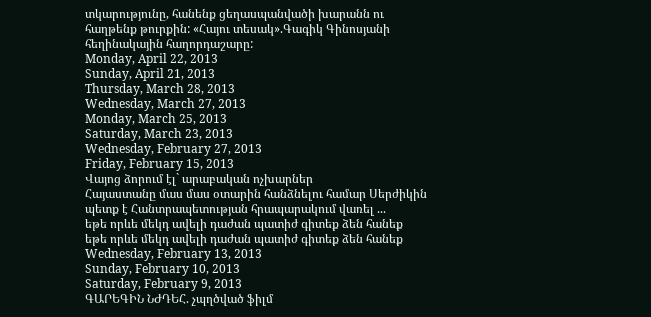տկարությունը, հանենք ցեղասպանվածի խարանն ու հաղթենք թուրքին: «Հայու տեսակ».Գագիկ Գինոսյանի հեղինակային հաղորդաշարը:
Monday, April 22, 2013
Sunday, April 21, 2013
Thursday, March 28, 2013
Wednesday, March 27, 2013
Monday, March 25, 2013
Saturday, March 23, 2013
Wednesday, February 27, 2013
Friday, February 15, 2013
Վայոց ձորում էլ` արաբական ոչխարներ
Հայաստանը մաս մաս օտարին հանձնելու համար Սերժիկին պետք է Հանտրապետության հրապարակում վառել ...
եթե որևե մեկդ ավելի դաժան պատիժ գիտեք ձեն հանեք
եթե որևե մեկդ ավելի դաժան պատիժ գիտեք ձեն հանեք
Wednesday, February 13, 2013
Sunday, February 10, 2013
Saturday, February 9, 2013
ԳԱՐԵԳԻՆ ՆԺԴԵՀ. չպղծված ֆիլմ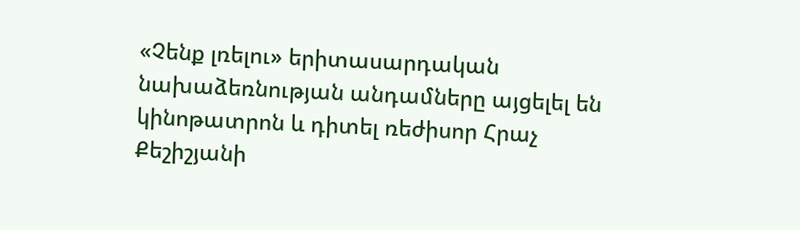«Չենք լռելու» երիտասարդական նախաձեռնության անդամները այցելել են կինոթատրոն և դիտել ռեժիսոր Հրաչ Քեշիշյանի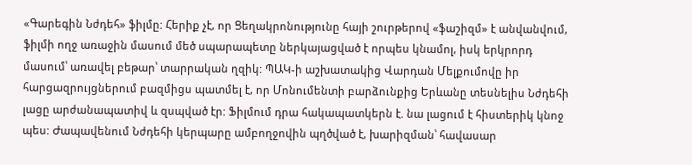«Գարեգին Նժդեհ» ֆիլմը: Հերիք չէ, որ Ցեղակրոնությունը հայի շուրթերով «ֆաշիզմ» է անվանվում, ֆիլմի ողջ առաջին մասում մեծ սպարապետը ներկայացված է որպես կնամոլ, իսկ երկրորդ մասում՝ առավել բեթար՝ տարրական ղզիկ: ՊԱԿ-ի աշխատակից Վարդան Մելքումովը իր հարցազրույցներում բազմիցս պատմել է, որ Մոնումենտի բարձունքից Երևանը տեսնելիս Նժդեհի լացը արժանապատիվ և զսպված էր: Ֆիլմում դրա հակապատկերն է. նա լացում է հիստերիկ կնոջ պես: Ժապավենում Նժդեհի կերպարը ամբողջովին պղծված է, խարիզման՝ հավասար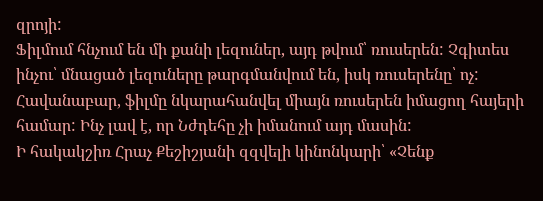զրոյի:
Ֆիլմում հնչում են մի քանի լեզուներ, այդ թվում՝ ռուսերեն: Չգիտես ինչու՝ մնացած լեզուները թարգմանվում են, իսկ ռուսերենը՝ ոչ: Հավանաբար, ֆիլմը նկարահանվել միայն ռուսերեն իմացող հայերի համար: Ինչ լավ է, որ Նժդեհը չի իմանում այդ մասին:
Ի հակակշիռ Հրաչ Քեշիշյանի զզվելի կինոնկարի՝ «Չենք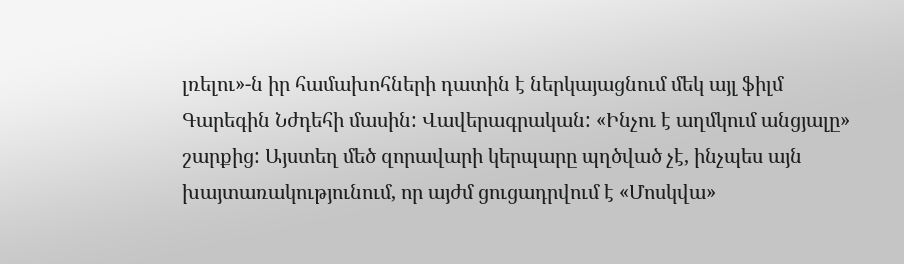լռելու»-ն իր համախոհների դատին է ներկայացնում մեկ այլ ֆիլմ Գարեգին Նժդեհի մասին: Վավերագրական: «Ինչու է աղմկում անցյալը» շարքից: Այստեղ մեծ զորավարի կերպարը պղծված չէ, ինչպես այն խայտառակությունում, որ այժմ ցուցադրվում է «Մոսկվա»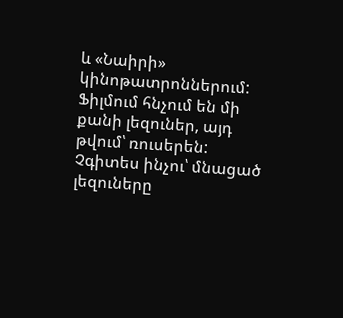և «Նաիրի» կինոթատրոններում:
Ֆիլմում հնչում են մի քանի լեզուներ, այդ թվում՝ ռուսերեն: Չգիտես ինչու՝ մնացած լեզուները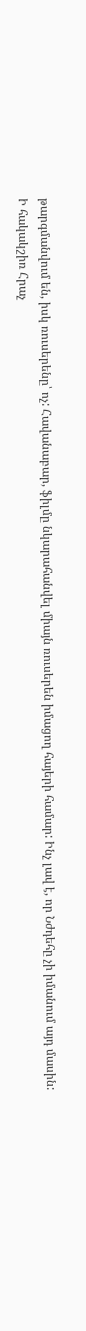թարգմանվում են, իսկ ռուսերենը՝ ոչ: Հավանաբար, ֆիլմը նկարահանվել միայն ռուսերեն իմացող հայերի համար: Ինչ լավ է, որ Նժդեհը չի իմանում այդ մասին:
Ի հակակշիռ Հրաչ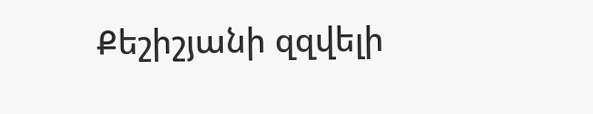Քեշիշյանի զզվելի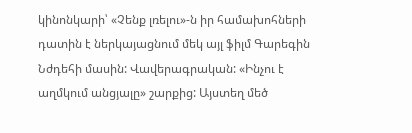կինոնկարի՝ «Չենք լռելու»-ն իր համախոհների դատին է ներկայացնում մեկ այլ ֆիլմ Գարեգին Նժդեհի մասին: Վավերագրական: «Ինչու է աղմկում անցյալը» շարքից: Այստեղ մեծ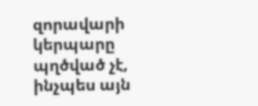զորավարի կերպարը պղծված չէ, ինչպես այն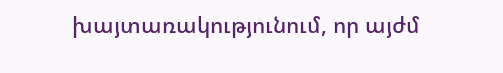խայտառակությունում, որ այժմ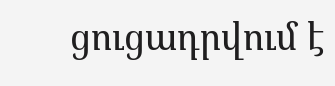ցուցադրվում է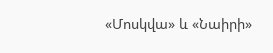«Մոսկվա» և «Նաիրի»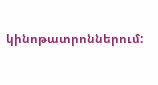կինոթատրոններում: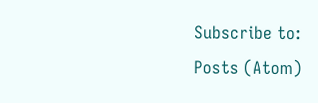Subscribe to:
Posts (Atom)